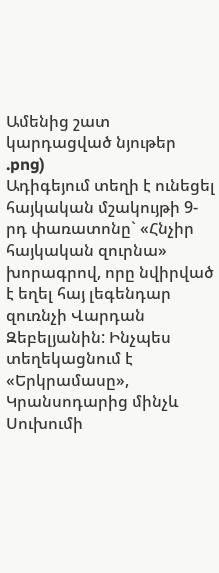Ամենից շատ կարդացված նյութեր
.png)
Ադիգեյում տեղի է ունեցել հայկական մշակույթի 9-րդ փառատոնը` «Հնչիր հայկական զուրնա» խորագրով, որը նվիրված է եղել հայ լեգենդար զուռնչի Վարդան Զեբելյանին: Ինչպես տեղեկացնում է «Երկրամասը», Կրանսոդարից մինչև Սուխումի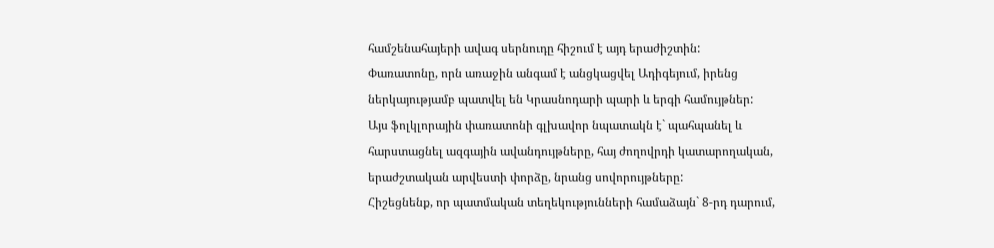համշենահայերի ավագ սերնուդը հիշում է այդ երաժիշտին:
Փառատոնը, որն առաջին անգամ է անցկացվել Ադիգեյում, իրենց ներկայությամբ պատվել են Կրասնոդարի պարի և երգի համույթներ:
Այս ֆոլկլորային փառատոնի գլխավոր նպատակն է` պահպանել և հարստացնել ազգային ավանդույթները, հայ ժողովրդի կատարողական, երաժշտական արվեստի փորձը, նրանց սովորույթները:
Հիշեցնենք, որ պատմական տեղեկությունների համաձայն` 8-րդ դարում,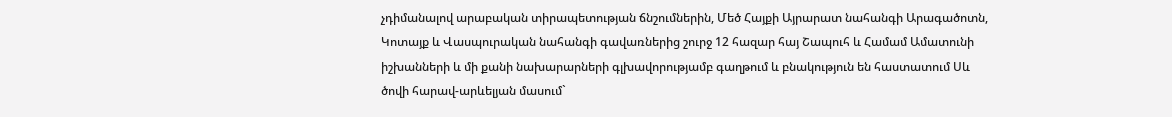չդիմանալով արաբական տիրապետության ճնշումներին, Մեծ Հայքի Այրարատ նահանգի Արագածոտն, Կոտայք և Վասպուրական նահանգի գավառներից շուրջ 12 հազար հայ Շապուհ և Համամ Ամատունի իշխանների և մի քանի նախարարների գլխավորությամբ գաղթում և բնակություն են հաստատում Սև ծովի հարավ-արևելյան մասում`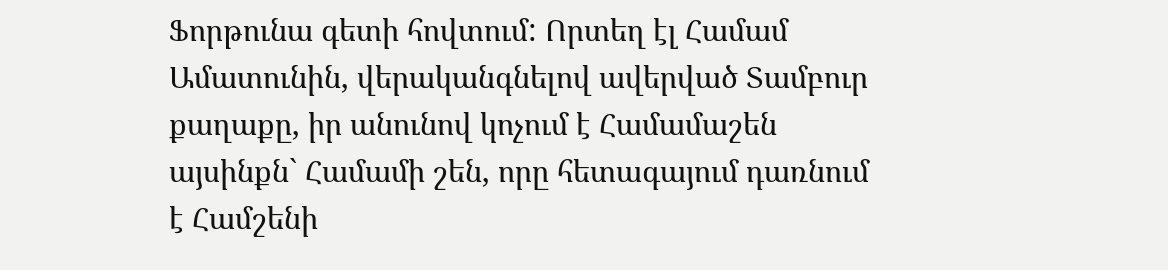Ֆորթունա գետի հովտում: Որտեղ էլ Համամ Ամատունին, վերականգնելով ավերված Տամբուր քաղաքը, իր անունով կոչում է Համամաշեն այսինքն` Համամի շեն, որը հետագայում դառնում է Համշենի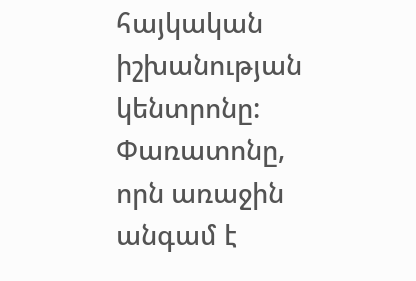հայկական իշխանության կենտրոնը:
Փառատոնը, որն առաջին անգամ է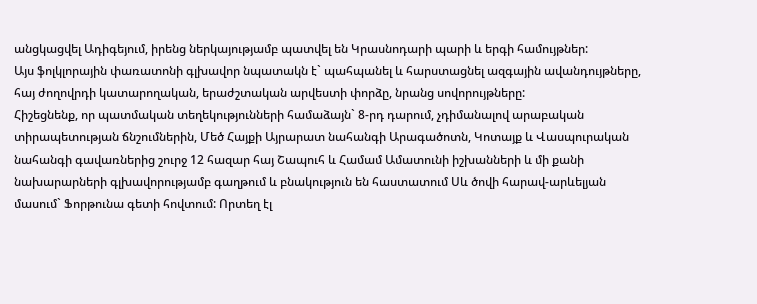անցկացվել Ադիգեյում, իրենց ներկայությամբ պատվել են Կրասնոդարի պարի և երգի համույթներ:
Այս ֆոլկլորային փառատոնի գլխավոր նպատակն է` պահպանել և հարստացնել ազգային ավանդույթները, հայ ժողովրդի կատարողական, երաժշտական արվեստի փորձը, նրանց սովորույթները:
Հիշեցնենք, որ պատմական տեղեկությունների համաձայն` 8-րդ դարում, չդիմանալով արաբական տիրապետության ճնշումներին, Մեծ Հայքի Այրարատ նահանգի Արագածոտն, Կոտայք և Վասպուրական նահանգի գավառներից շուրջ 12 հազար հայ Շապուհ և Համամ Ամատունի իշխանների և մի քանի նախարարների գլխավորությամբ գաղթում և բնակություն են հաստատում Սև ծովի հարավ-արևելյան մասում` Ֆորթունա գետի հովտում: Որտեղ էլ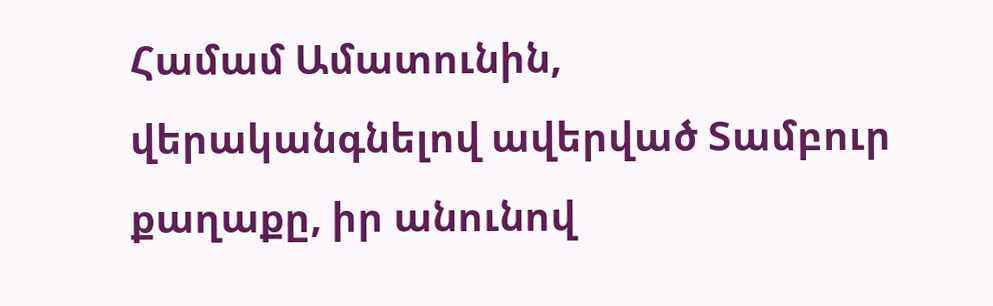Համամ Ամատունին, վերականգնելով ավերված Տամբուր քաղաքը, իր անունով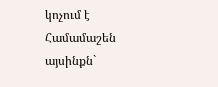կոչում է Համամաշեն այսինքն`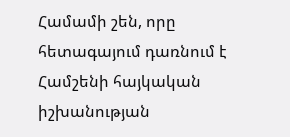Համամի շեն, որը հետագայում դառնում է Համշենի հայկական իշխանության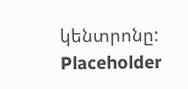կենտրոնը:
Placeholder